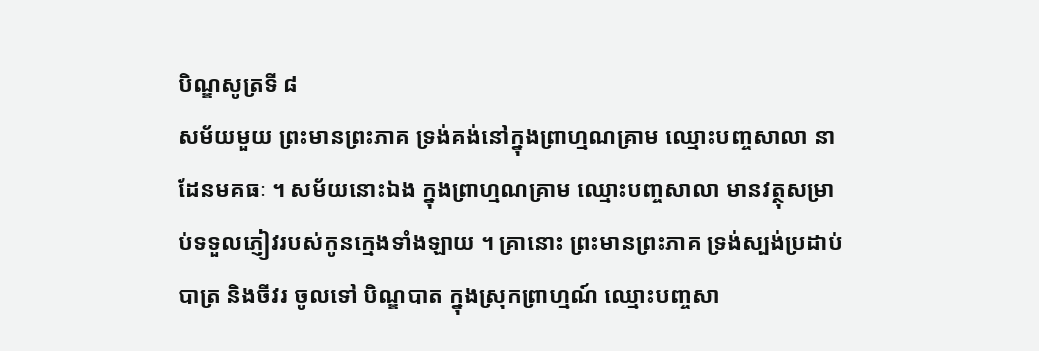បិណ្ឌសូត្រទី ៨
សម័យមួយ ព្រះមានព្រះភាគ ទ្រង់គង់នៅក្នុងព្រាហ្មណគ្រាម ឈ្មោះបញ្ចសាលា នាដែនមគធៈ ។ សម័យនោះឯង ក្នុងព្រាហ្មណគ្រាម ឈ្មោះបញ្ចសាលា មានវត្ថុសម្រាប់ទទួលភ្ញៀវរបស់កូនក្មេងទាំងឡាយ ។ គ្រានោះ ព្រះមានព្រះភាគ ទ្រង់ស្បង់ប្រដាប់បាត្រ និងចីវរ ចូលទៅ បិណ្ឌបាត ក្នុងស្រុកព្រាហ្មណ៍ ឈ្មោះបញ្ចសា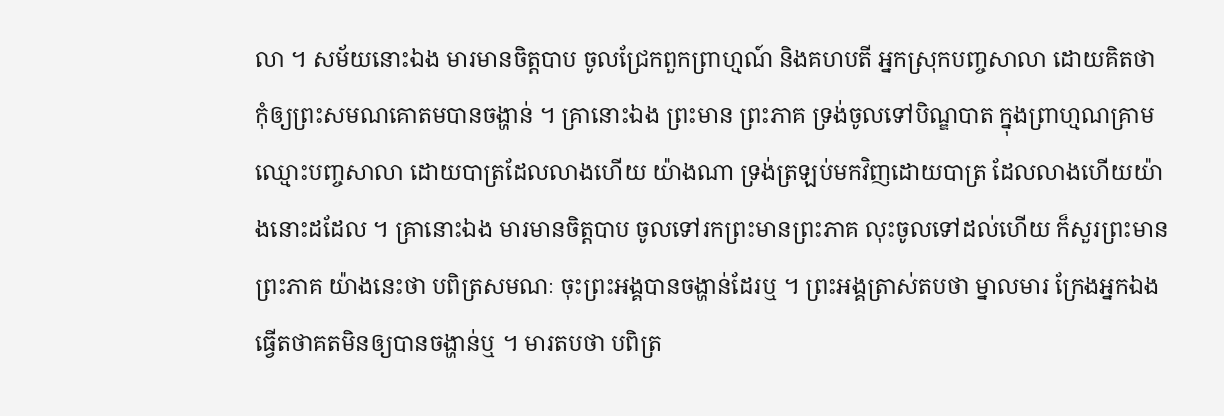លា ។ សម័យនោះឯង មារមានចិត្តបាប ចូលជ្រែកពួកព្រាហ្មណ៍ និងគហបតី អ្នកស្រុកបញ្ចសាលា ដោយគិតថា កុំឲ្យព្រះសមណគោតមបានចង្ហាន់ ។ គ្រានោះឯង ព្រះមាន ព្រះភាគ ទ្រង់ចូលទៅបិណ្ឌបាត ក្នុងព្រាហ្មណគ្រាម ឈ្មោះបញ្ចសាលា ដោយបាត្រដែលលាងហើយ យ៉ាងណា ទ្រង់ត្រឡប់មកវិញដោយបាត្រ ដែលលាងហើយយ៉ាងនោះដដែល ។ គ្រានោះឯង មារមានចិត្តបាប ចូលទៅរកព្រះមានព្រះភាគ លុះចូលទៅដល់ហើយ ក៏សួរព្រះមានព្រះភាគ យ៉ាងនេះថា បពិត្រសមណៈ ចុះព្រះអង្គបានចង្ហាន់ដែរឬ ។ ព្រះអង្គត្រាស់តបថា ម្នាលមារ ក្រែងអ្នកឯង ធ្វើតថាគតមិនឲ្យបានចង្ហាន់ឬ ។ មារតបថា បពិត្រ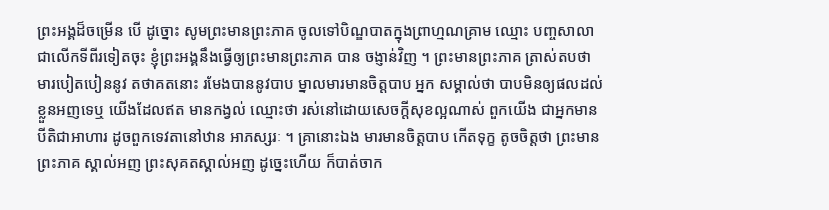ព្រះអង្គដ៏ចម្រើន បើ ដូច្នោះ សូមព្រះមានព្រះភាគ ចូលទៅបិណ្ឌបាតក្នុងព្រាហ្មណគ្រាម ឈ្មោះ បញ្ចសាលា ជាលើកទីពីរទៀតចុះ ខ្ញុំព្រះអង្គនឹងធ្វើឲ្យព្រះមានព្រះភាគ បាន ចង្ញាន់វិញ ។ ព្រះមានព្រះភាគ ត្រាស់តបថា មារបៀតបៀននូវ តថាគតនោះ រមែងបាននូវបាប ម្នាលមារមានចិត្តបាប អ្នក សម្គាល់ថា បាបមិនឲ្យផលដល់ខ្លួនអញទេឬ យើងដែលឥត មានកង្វល់ ឈ្មោះថា រស់នៅដោយសេចក្តីសុខល្អណាស់ ពួកយើង ជាអ្នកមានបីតិជាអាហារ ដូចពួកទេវតានៅឋាន អាភស្សរៈ ។ គ្រានោះឯង មារមានចិត្តបាប កើតទុក្ខ តូចចិត្តថា ព្រះមានព្រះភាគ ស្គាល់អញ ព្រះសុគតស្គាល់អញ ដូច្នេះហើយ ក៏បាត់ចាក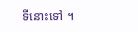ទីនោះទៅ ។